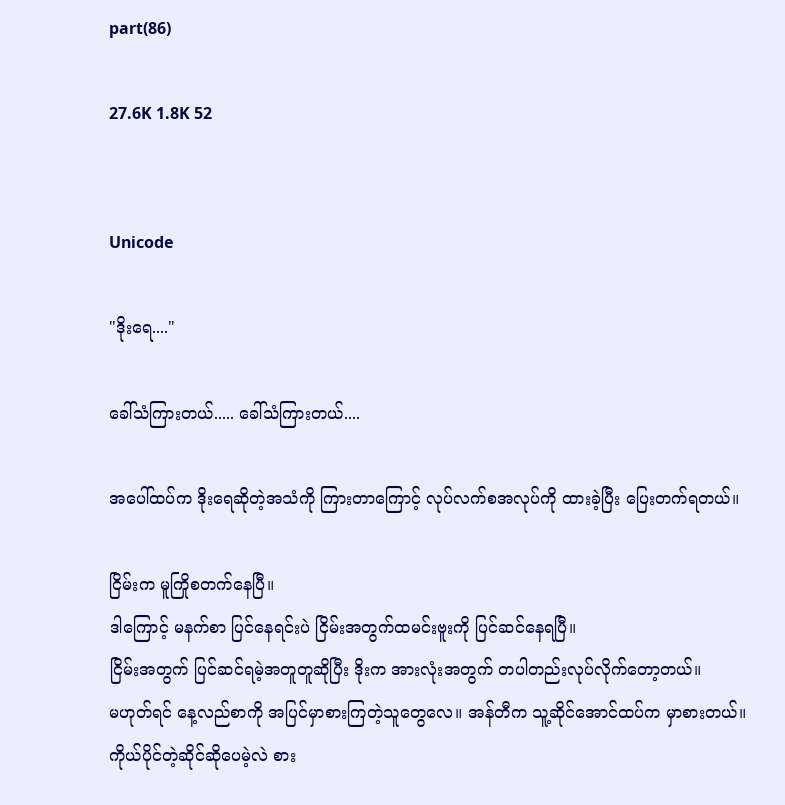part(86)

27.6K 1.8K 52


Unicode

"ဒိုးရေ...."

ခေါ်သံကြားတယ်..... ခေါ်သံကြားတယ်....

အပေါ်ထပ်က ဒိုးရေဆိုတဲ့အသံကို ကြားတာကြောင့် လုပ်လက်စအလုပ်ကို ထားခဲ့ပြီး ပြေးတက်ရတယ်။

ငြိမ်းက မူကြိုစတက်နေပြီ။
ဒါကြောင့် မနက်စာ ပြင်နေရင်းပဲ ငြိမ်းအတွက်ထမင်းဗူးကို ပြင်ဆင်နေရပြီ။
ငြိမ်းအတွက် ပြင်ဆင်ရမဲ့အတူတူဆိုပြီး ဒိုးက အားလုံးအတွက် တပါတည်းလုပ်လိုက်တော့တယ်။
မဟုတ်ရင် နေ့လည်စာကို အပြင်မှာစားကြတဲ့သူတွေလေ။ အန်တီက သူ့ဆိုင်အောင်ထပ်က မှာစားတယ်။
ကိုယ်ပိုင်တဲ့ဆိုင်ဆိုပေမဲ့လဲ စား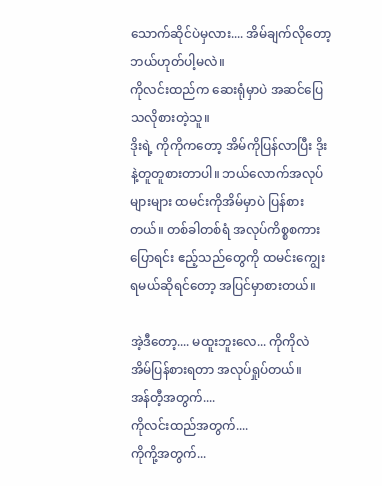သောက်ဆိုင်ပဲမှလား.... အိမ်ချက်လိုတော့ ဘယ်ဟုတ်ပါ့မလဲ။
ကိုလင်းထည်က ဆေးရုံမှာပဲ အဆင်ပြေသလိုစားတဲ့သူ။
ဒိုးရဲ့ ကိုကိုကတော့ အိမ်ကိုပြန်လာပြီး ဒိုးနဲ့တူတူစားတာပါ။ ဘယ်လောက်အလုပ်များများ ထမင်းကိုအိမ်မှာပဲ ပြန်စားတယ်။ တစ်ခါတစ်ရံ အလုပ်ကိစ္စစကားပြောရင်း ဧည့်သည်တွေကို ထမင်းကျွေးရမယ်ဆိုရင်တော့ အပြင်မှာစားတယ်။

အဲ့ဒီတော့.... မထူးဘူးလေ... ကိုကိုလဲ အိမ်ပြန်စားရတာ အလုပ်ရှုပ်တယ်။
အန်တီ့အတွက်....
ကိုလင်းထည်အတွက်....
ကိုကို့အတွက်...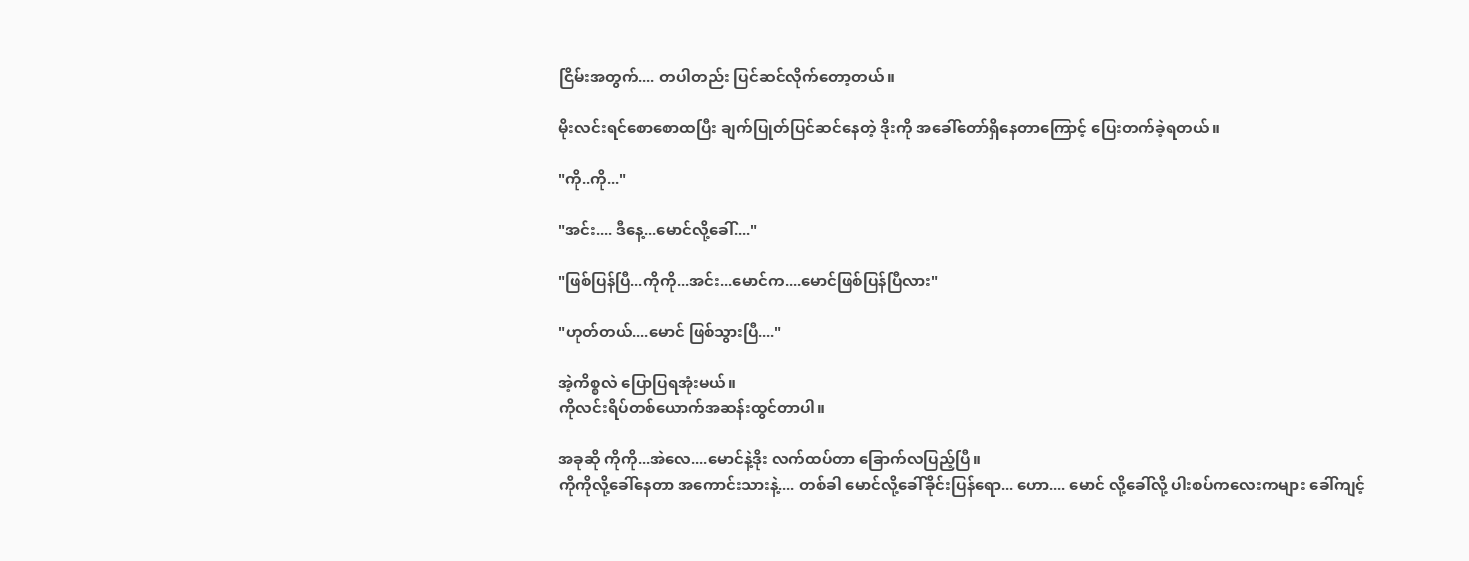ငြိမ်းအတွက်.... တပါတည်း ပြင်ဆင်လိုက်တော့တယ်။

မိုးလင်းရင်စောစောထပြီး ချက်ပြုတ်ပြင်ဆင်နေတဲ့ ဒိုးကို အခေါ်တော်ရှိနေတာကြောင့် ပြေးတက်ခဲ့ရတယ်။

"ကို..ကို..."

"အင်း.... ဒီနေ့...မောင်လို့ခေါ်...."

"ဖြစ်ပြန်ပြီ...ကိုကို...အင်း...မောင်က....မောင်ဖြစ်ပြန်ပြီလား"

"ဟုတ်တယ်....မောင် ဖြစ်သွားပြီ...."

အဲ့ကိစ္စလဲ ပြောပြရအုံးမယ်။
ကိုလင်းရိပ်တစ်ယောက်အဆန်းထွင်တာပါ။

အခုဆို ကိုကို...အဲလေ....မောင်နဲ့ဒိုး လက်ထပ်တာ ခြောက်လပြည့်ပြီ။
ကိုကိုလို့ခေါ်နေတာ အကောင်းသားနဲ့.... တစ်ခါ မောင်လို့ခေါ်ခိုင်းပြန်ရော... ဟော.... မောင် လို့ခေါ်လို့ ပါးစပ်ကလေးကများ ခေါ်ကျင့်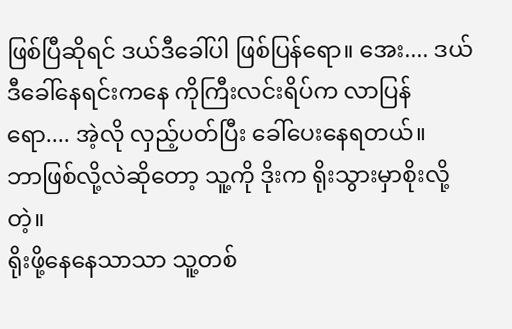ဖြစ်ပြီဆိုရင် ဒယ်ဒီခေါ်ပါ ဖြစ်ပြန်ရော။ အေး.... ဒယ်ဒီခေါ်နေရင်းကနေ ကိုကြီးလင်းရိပ်က လာပြန်ရော.... အဲ့လို လှည့်ပတ်ပြီး ခေါ်ပေးနေရတယ်။
ဘာဖြစ်လို့လဲဆိုတော့ သူ့ကို ဒိုးက ရိုးသွားမှာစိုးလို့တဲ့။
ရိုးဖို့နေနေသာသာ သူ့တစ်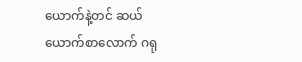ယောက်နဲ့တင် ဆယ်ယောက်စာလောက် ဂရု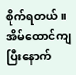စိုက်ရတယ်။
အိမ်ထောင်ကျပြီးနောက်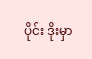ပိုင်း ဒိုးမှာ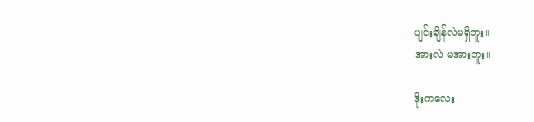ပျင်းချိန်လဲမရှိဘူး။
အားလဲ မအားဘူး။

ဒိုးကလေး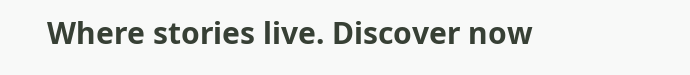Where stories live. Discover now